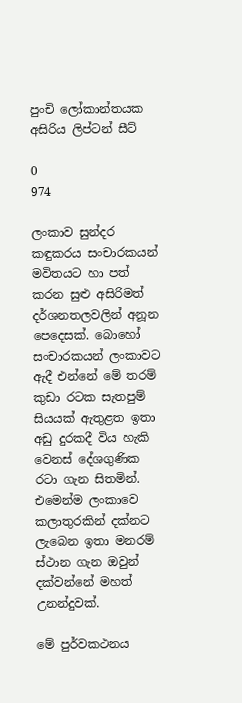පුංචි ලෝකාන්තයක අසිරිය ලිප්ටන් සීට්‌

0
974

ලංකාව සුන්දර කඳුකරය සංචාරකයන් මවිතයට හා පත් කරන සුළු අසිරිමත් දර්ශනතලවලින් අනූන පෙදෙසක්‌. බොහෝ සංචාරකයන් ලංකාවට ඇදී එන්නේ මේ තරම් කුඩා රටක සැතපුම් සියයක්‌ ඇතුළත ඉතා අඩු දුරකදී විය හැකි වෙනස්‌ දේශගුණික රටා ගැන සිතමින්. එමෙන්ම ලංකාවෙ කලාතුරකින් දක්‌නට ලැබෙන ඉතා මනරම් ස්‌ථාන ගැන ඔවුන් දක්‌වන්නේ මහත් උනන්දුවක්‌.

මේ පුර්වකථනය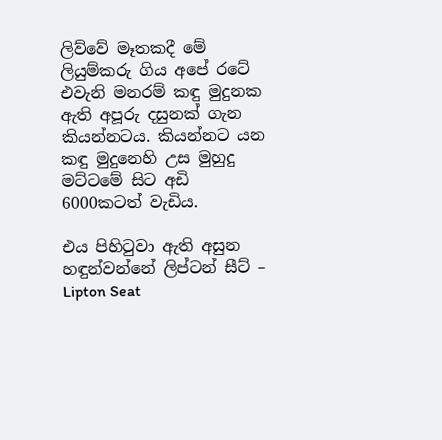ලිව්වේ මෑතකදී මේ ලියුම්කරු ගිය අපේ රටේ එවැනි මනරම් කඳු මුදුනක ඇති අපූරු දසුනක්‌ ගැන කියන්නටය. කියන්නට යන කඳු මුදුනෙහි උස මුහුදු මට්‌ටමේ සිට අඩි 6000කටත් වැඩිය.

එය පිහිටුවා ඇති අසුන හඳුන්වන්නේ ලිප්ටන් සීට්‌ – Lipton Seat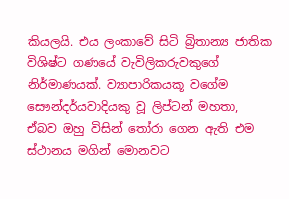කියලයි. එය ලංකාවේ සිටි බ්‍රිතාන්‍ය ජාතික විශිෂ්ට ගණයේ වැවිලිකරුවකුගේ නිර්මාණයක්‌. ව්‍යාපාරිකයකූ වගේම සෞන්දර්යවාදියකු වූ ලිප්ටන් මහතා, ඒබව ඔහු විසින් තෝරා ගෙන ඇති එම ස්‌ථානය මගින් මොනවට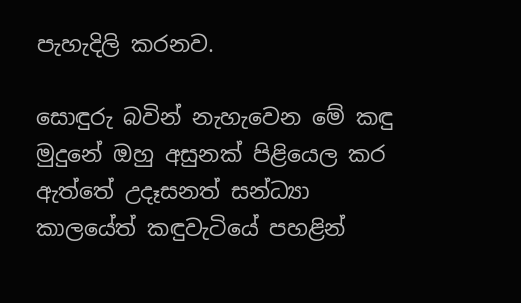පැහැදිලි කරනව.

සොඳුරු බවින් නැහැවෙන මේ කඳු මුදුනේ ඔහු අසුනක්‌ පිළියෙල කර ඇත්තේ උදෑසනත් සන්ධ්‍යා කාලයේත් කඳුවැටියේ පහළින්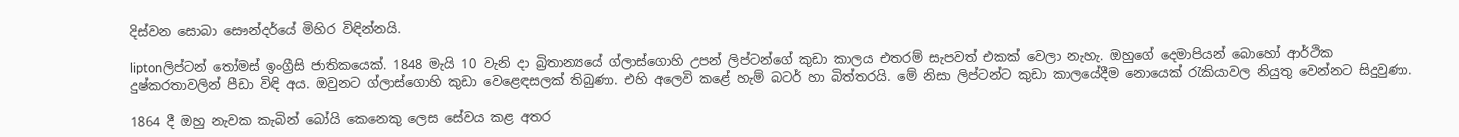දිස්‌වන සොබා සෞන්දර්යේ මිහිර විඳින්නයි.

liptonලිප්ටන් තෝමස්‌ ඉංග්‍රීසි ජාතිකයෙක්‌. 1848 මැයි 10 වැනි දා බ්‍රිතාන්‍යයේ ග්ලාස්‌ගොහි උපන් ලිප්ටන්ගේ කුඩා කාලය එතරම් සැපවත් එකක්‌ වෙලා නැහැ. ඔහුගේ දෙමාපියන් බොහෝ ආර්ථික දුෂ්කරතාවලින් පීඩා විඳි අය. ඔවුනට ග්ලාස්‌ගොහි කුඩා වෙළෙඳසලක්‌ තිබුණා. එහි අලෙවි කළේ හැම් බටර් හා බිත්තරයි. මේ නිසා ලිප්ටන්ට කුඩා කාලයේදීම නොයෙක්‌ රැකියාවල නියුතු වෙන්නට සිදුවුණා.

1864 දී ඔහු නැවක කැබින් බෝයි කෙනෙකු ලෙස සේවය කළ අතර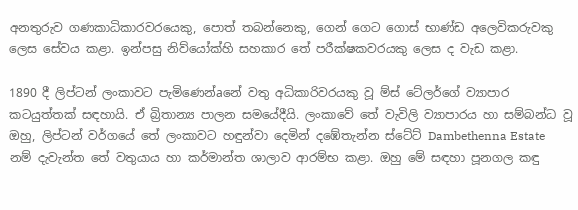අනතුරුව ගණකාධිකාරවරයෙකු, පොත් තබන්නෙකු, ගෙන් ගෙට ගොස්‌ භාණ්‌ඩ අලෙවිකරුවකු ලෙස සේවය කළා. ඉන්පසු නිව්යෝක්‌හි සහකාර තේ පරීක්‌ෂකවරයකු ලෙස ද වැඩ කළා.

1890 දී ලිප්ටන් ලංකාවට පැමිණෙන්aනේ වතු අධිකාරිවරයකු වූ ම්ස්‌ ටේලර්ගේ ව්‍යාපාර කටයුත්තක්‌ සඳහායි. ඒ බ්‍රිතාන්‍ය පාලන සමයේදීයි. ලංකාවේ තේ වැවිලි ව්‍යාපාරය හා සම්බන්ධ වූ ඔහු, ලිප්ටන් වර්ගයේ තේ ලංකාවට හඳුන්වා දෙමින් දඹේතැන්න ස්‌ටේට්‌ Dambethenna Estate නම් දැවැන්ත තේ වතුයාය හා කර්මාන්ත ශාලාව ආරම්භ කළා. ඔහු මේ සඳහා පූනගල කඳු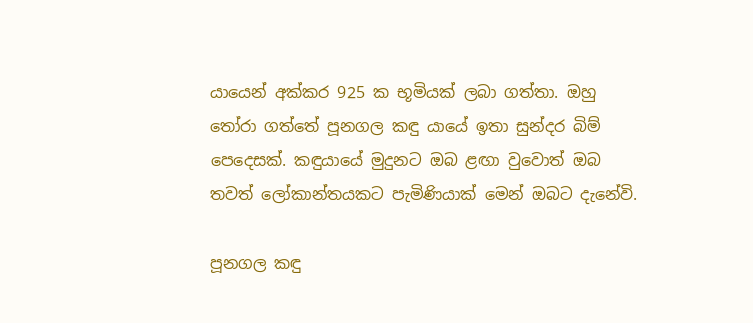යායෙන් අක්‌කර 925 ක භූමියක්‌ ලබා ගත්තා. ඔහු තෝරා ගත්තේ පූනගල කඳු යායේ ඉතා සුන්දර බිම් පෙදෙසක්‌. කඳුයායේ මුදුනට ඔබ ළඟා වුවොත් ඔබ තවත් ලෝකාන්තයකට පැමිණියාක්‌ මෙන් ඔබට දැනේවි.

පූනගල කඳු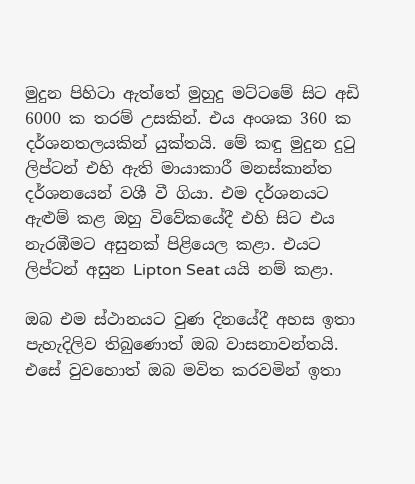මුදුන පිහිටා ඇත්තේ මුහුදු මට්‌ටමේ සිට අඩි 6000 ක තරම් උසකින්. එය අංශක 360 ක දර්ශනතලයකින් යුක්‌තයි. මේ කඳු මුදුන දුටු ලිප්ටන් එහි ඇති මායාකාරී මනස්‌කාන්ත දර්ශනයෙන් වශී වී ගියා. එම දර්ශනයට ඇළුම් කළ ඔහු විවේකයේදී එහි සිට එය නැරඹීමට අසුනක්‌ පිළියෙල කළා. එයට ලිප්ටන් අසුන Lipton Seat යයි නම් කළා.

ඔබ එම ස්‌ථානයට වුණ දිනයේදී අහස ඉතා පැහැදිලිව තිබුණොත් ඔබ වාසනාවන්තයි. එසේ වුවහොත් ඔබ මවිත කරවමින් ඉතා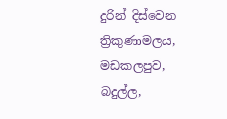දුරින් දිස්‌වෙන ත්‍රිකුණාමලය, මඩකලපුව, බදුල්ල,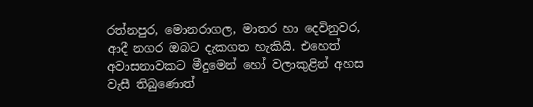රත්නපුර, මොනරාගල, මාතර හා දෙවිනුවර, ආදී නගර ඔබට දැකගත හැකියි. එහෙත් අවාසනාවකට මීදුමෙන් හෝ වලාකුළින් අහස වැසී තිබුණොත්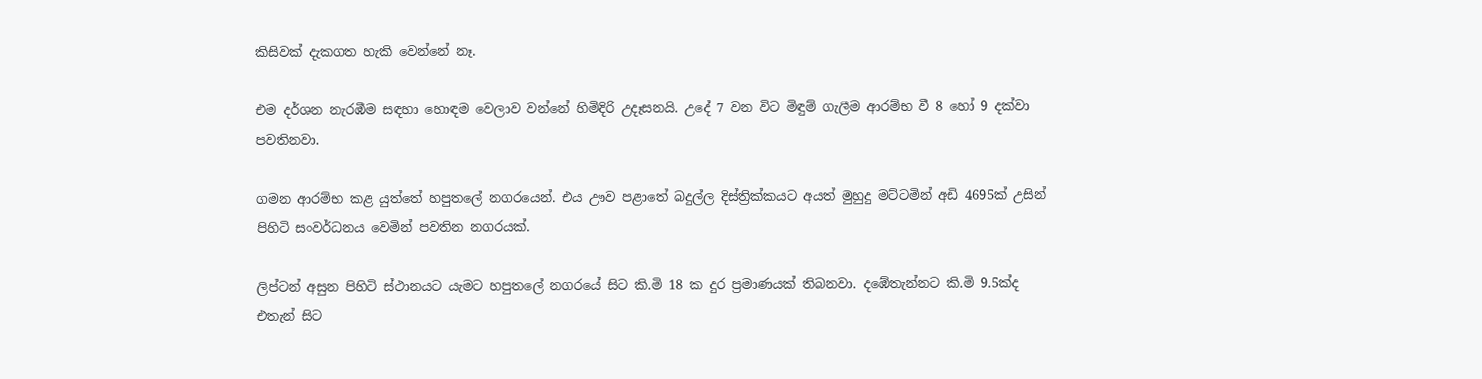කිසිවක්‌ දැකගත හැකි වෙන්නේ නෑ.

එම දර්ශන නැරඹීම සඳහා හොඳම වෙලාව වන්නේ හිමිදිරි උදෑසනයි. උදේ 7 වන විට මිඳුම් ගැලීම ආරම්භ වී 8 හෝ 9 දක්‌වා පවතිනවා.

ගමන ආරම්භ කළ යුත්තේ හපුතලේ නගරයෙන්. එය ඌව පළාතේ බදුල්ල දිස්‌ත්‍රික්‌කයට අයත් මුහුදු මට්‌ටමින් අඩි 4695ක්‌ උසින් පිහිටි සංවර්ධනය වෙමින් පවතින නගරයක්‌.

ලිප්ටන් අසුන පිහිටි ස්‌ථානයට යැමට හපුතලේ නගරයේ සිට කි.මි 18 ක දුර ප්‍රමාණයක්‌ තිබනවා. දඹේතැන්නට කි.මි 9.5ක්‌ද එතැන් සිට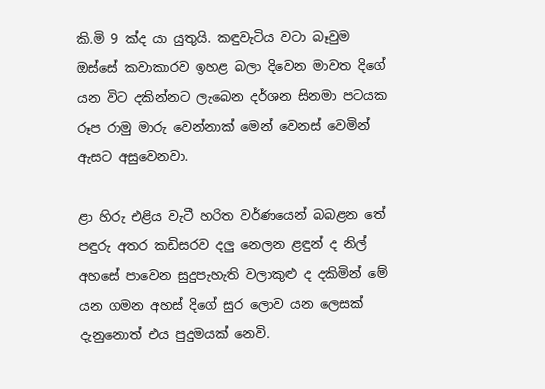කි.මි 9 ක්‌ද යා යුතුයි. කඳුවැටිය වටා බෑවුම ඔස්‌සේ කවාකාරව ඉහළ බලා දිවෙන මාවත දිගේ යන විට දකින්නට ලැබෙන දර්ශන සිනමා පටයක රූප රාමු මාරු වෙන්නාක්‌ මෙන් වෙනස්‌ වෙමින් ඇසට අසුවෙනවා.

ළා හිරු එළිය වැටී හරිත වර්ණයෙන් බබළන තේ පඳුරු අතර කඩිසරව දලු නෙලන ළඳුන් ද නිල් අහසේ පාවෙන සුදුපැහැති වලාකුළු ද දකිමින් මේ යන ගමන අහස්‌ දිගේ සුර ලොව යන ලෙසක්‌ දැනුනොත් එය පුදුමයක්‌ නෙවි.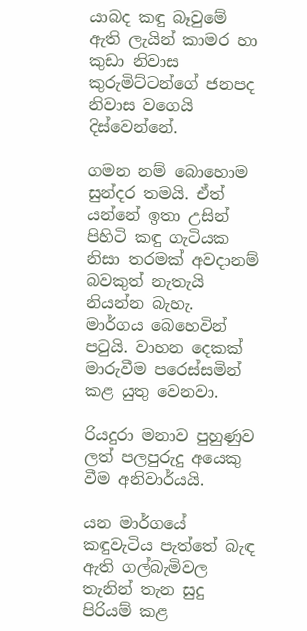යාබද කඳු බෑවුමේ ඇති ලැයින් කාමර හා කුඩා නිවාස කුරුමිට්‌ටන්ගේ ජනපද නිවාස වගෙයි දිස්‌වෙන්නේ.

ගමන නම් බොහොම සුන්දර තමයි. ඒත් යන්නේ ඉතා උසින් පිහිටි කඳු ගැටියක නිසා තරමක්‌ අවදානම් බවකුත් නැතැයි නියන්න බැහැ. මාර්ගය බෙහෙවින් පටුයි. වාහන දෙකක්‌ මාරුවීම පරෙස්‌සමින් කළ යුතු වෙනවා.

රියදුරා මනාව පුහුණුව ලත් පලපුරුදු අයෙකු වීම අනිවාර්යයි.

යන මාර්ගයේ කඳුවැටිය පැත්තේ බැඳ ඇති ගල්බැමිවල තැනින් තැන සුදු පිරියම් කළ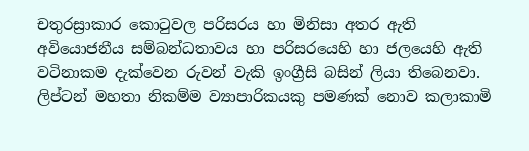චතුරස්‍රාකාර කොටුවල පරිසරය හා මිනිසා අතර ඇති අවියොජනීය සම්බන්ධතාවය හා පරිසරයෙහි හා ජලයෙහි ඇති වටිනාකම දැක්‌වෙන රුවන් වැකි ඉංග්‍රීසි බසින් ලියා තිබෙනවා. ලිප්ටන් මහතා නිකම්ම ව්‍යාපාරිකයකු පමණක්‌ නොව කලාකාමි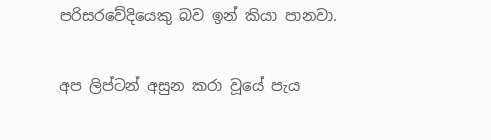පරිසරවේදියෙකු බව ඉන් කියා පානවා.

අප ලිප්ටන් අසුන කරා වූයේ පැය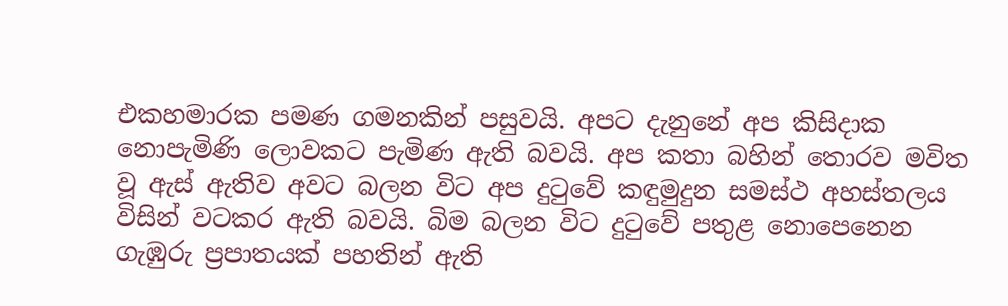එකහමාරක පමණ ගමනකින් පසුවයි. අපට දැනුනේ අප කිසිදාක නොපැමිණි ලොවකට පැමිණ ඇති බවයි. අප කතා බහින් තොරව මවිත වූ ඇස්‌ ඇතිව අවට බලන විට අප දුටුවේ කඳුමුදුන සමස්‌ථ අහස්‌තලය විසින් වටකර ඇති බවයි. බිම බලන විට දුටුවේ පතුළ නොපෙනෙන ගැඹුරු ප්‍රපාතයක්‌ පහතින් ඇති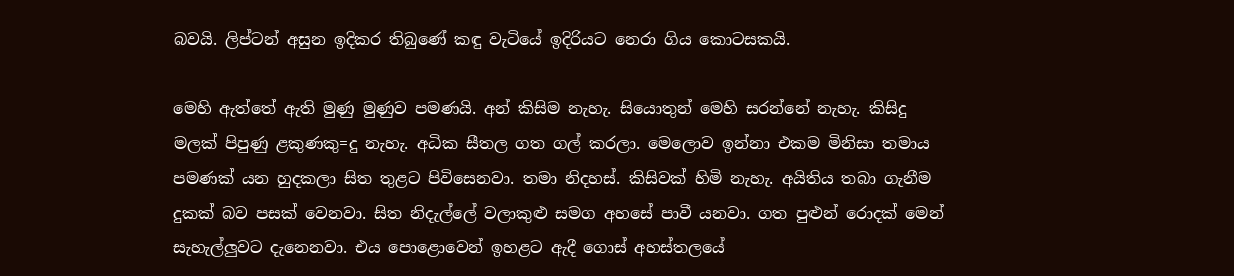බවයි. ලිප්ටන් අසුන ඉදිකර තිබුණේ කඳු වැටියේ ඉදිරියට නෙරා ගිය කොටසකයි.

මෙහි ඇත්තේ ඇති මුණු මුණුව පමණයි. අන් කිසිම නැහැ. සියොතුන් මෙහි සරන්නේ නැහැ. කිසිදු මලක්‌ පිපුණු ළකුණකු=දු නැහැ. අධික සීතල ගත ගල් කරලා. මෙලොව ඉන්නා එකම මිනිසා තමාය පමණක්‌ යන හුදකලා සිත තුළට පිවිසෙනවා. තමා නිදහස්‌. කිසිවක්‌ හිමි නැහැ. අයිතිය තබා ගැනීම දුකක්‌ බව පසක්‌ වෙනවා. සිත නිදැල්ලේ වලාකුළු සමග අහසේ පාවී යනවා. ගත පුළුන් රොදක්‌ මෙන් සැහැල්ලුවට දැනෙනවා. එය පොළොවෙන් ඉහළට ඇදී ගොස්‌ අහස්‌තලයේ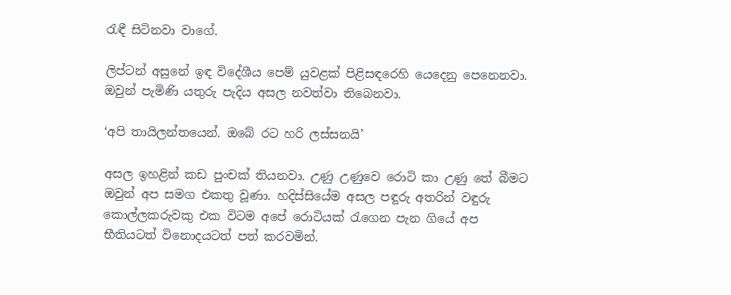රැඳී සිටිනවා වාගේ.

ලිප්ටන් අසුනේ ඉඳ විදේශීය පෙම් යුවළක්‌ පිළිසඳරෙහි යෙදෙනු පෙනෙනවා. ඔවුන් පැමිණි යතුරු පැදිය අසල නවත්වා තිබෙනවා.

‘අපි තායිලන්තයෙන්. ඔබේ රට හරි ලස්‌සනයි’

අසල ඉහළින් කඩ පුංචක්‌ තියනවා. උණු උණුවෙ රොටි කා උණු තේ බීමට ඔවුන් අප සමග එකතු වූණා. හදිස්‌සියේම අසල පඳුරු අතරින් වඳුරු කොල්ලකරුවකු එක විටම අපේ රොටියක්‌ රැගෙන පැන ගියේ අප භීතියටත් විනොදයටත් පත් කරවමින්.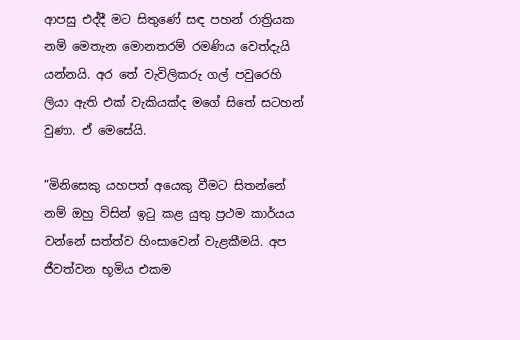ආපසු එද්දී මට සිතුණේ සඳ පහන් රාත්‍රියක නම් මෙතැන මොනතරම් රමණිය වෙත්දැයි යන්නයි. අර තේ වැවිලිකරු ගල් පවුරෙහි ලියා ඇති එක්‌ වැකියක්‌ද මගේ සිතේ සටහන් වුණා. ඒ මෙසේයි.

”මිනිසෙකු යහපත් අයෙකු වීමට සිතන්නේ නම් ඔහු විසින් ඉටු කළ යුතු ප්‍රථම කාර්යය වන්නේ සත්ත්ව හිංසාවෙන් වැළකීමයි. අප ජීවත්වන භූමිය එකම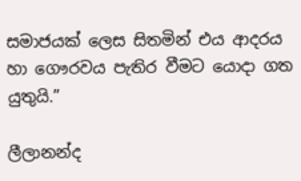සමාජයක්‌ ලෙස සිතමින් එය ආදරය හා ගෞරවය පැතිර වීමට යොදා ගත යුතුයි.”

ලීලානන්ද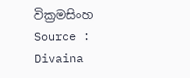වික්‍රමසිංහ
Source : Divaina